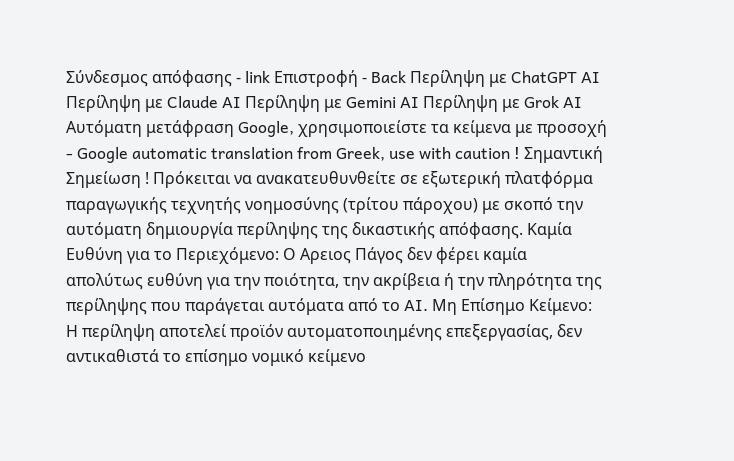Σύνδεσμος απόφασης - link Επιστροφή - Back Περίληψη με ChatGPT AI Περίληψη με Claude AI Περίληψη με Gemini AI Περίληψη με Grok AI Αυτόματη μετάφραση Google, χρησιμοποιείστε τα κείμενα με προσοχή - Google automatic translation from Greek, use with caution ! Σημαντική Σημείωση ! Πρόκειται να ανακατευθυνθείτε σε εξωτερική πλατφόρμα παραγωγικής τεχνητής νοημοσύνης (τρίτου πάροχου) με σκοπό την αυτόματη δημιουργία περίληψης της δικαστικής απόφασης. Καμία Ευθύνη για το Περιεχόμενο: Ο Αρειος Πάγος δεν φέρει καμία απολύτως ευθύνη για την ποιότητα, την ακρίβεια ή την πληρότητα της περίληψης που παράγεται αυτόματα από το AI. Μη Επίσημο Κείμενο: Η περίληψη αποτελεί προϊόν αυτοματοποιημένης επεξεργασίας, δεν αντικαθιστά το επίσημο νομικό κείμενο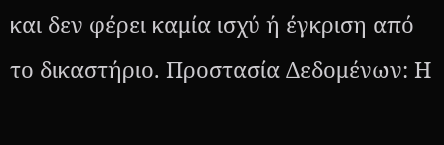και δεν φέρει καμία ισχύ ή έγκριση από το δικαστήριο. Προστασία Δεδομένων: Η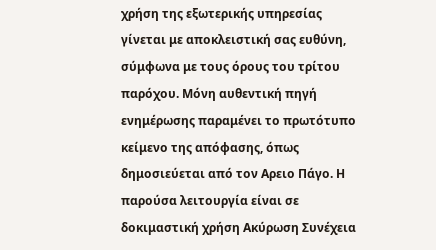χρήση της εξωτερικής υπηρεσίας γίνεται με αποκλειστική σας ευθύνη, σύμφωνα με τους όρους του τρίτου παρόχου. Μόνη αυθεντική πηγή ενημέρωσης παραμένει το πρωτότυπο κείμενο της απόφασης, όπως δημοσιεύεται από τον Αρειο Πάγο. Η παρούσα λειτουργία είναι σε δοκιμαστική χρήση Ακύρωση Συνέχεια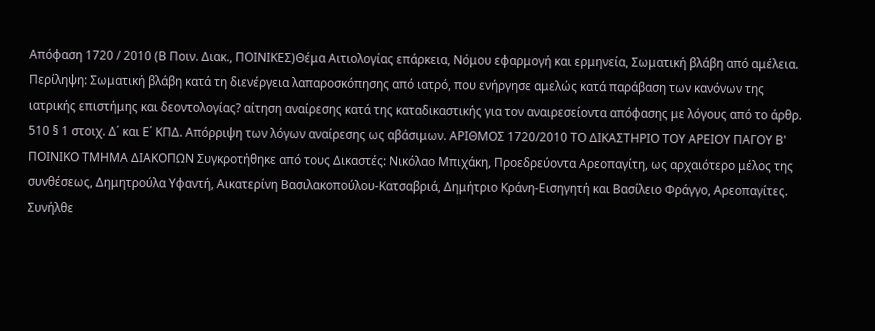Απόφαση 1720 / 2010 (Β Ποιν. Διακ., ΠΟΙΝΙΚΕΣ)Θέμα Αιτιολογίας επάρκεια, Νόμου εφαρμογή και ερμηνεία, Σωματική βλάβη από αμέλεια. Περίληψη: Σωματική βλάβη κατά τη διενέργεια λαπαροσκόπησης από ιατρό, που ενήργησε αμελώς κατά παράβαση των κανόνων της ιατρικής επιστήμης και δεοντολογίας? αίτηση αναίρεσης κατά της καταδικαστικής για τον αναιρεσείοντα απόφασης με λόγους από το άρθρ. 510 § 1 στοιχ. Δ΄ και Ε΄ ΚΠΔ. Απόρριψη των λόγων αναίρεσης ως αβάσιμων. ΑΡΙΘΜΟΣ 1720/2010 ΤΟ ΔΙΚΑΣΤΗΡΙΟ ΤΟΥ ΑΡΕΙΟΥ ΠΑΓΟΥ Β' ΠΟΙΝΙΚΟ ΤΜΗΜΑ ΔΙΑΚΟΠΩΝ Συγκροτήθηκε από τους Δικαστές: Νικόλαο Μπιχάκη, Προεδρεύοντα Αρεοπαγίτη, ως αρχαιότερο μέλος της συνθέσεως, Δημητρούλα Υφαντή, Αικατερίνη Βασιλακοπούλου-Κατσαβριά, Δημήτριο Κράνη-Εισηγητή και Βασίλειο Φράγγο, Αρεοπαγίτες. Συνήλθε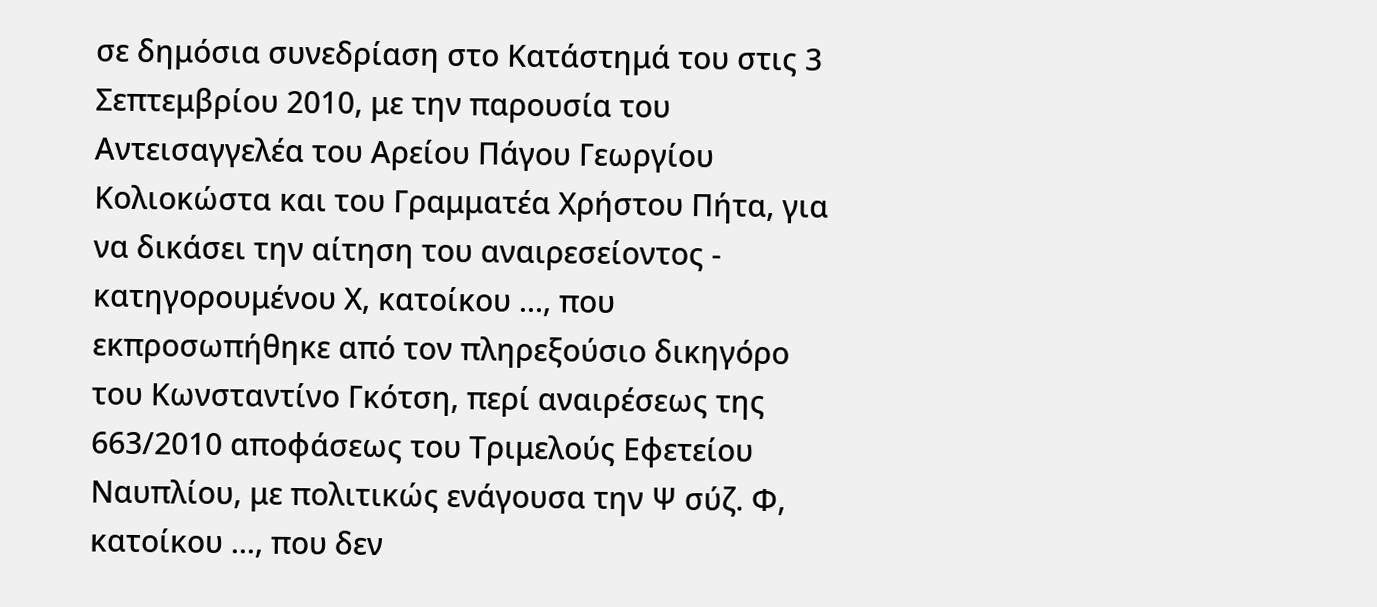σε δημόσια συνεδρίαση στο Κατάστημά του στις 3 Σεπτεμβρίου 2010, με την παρουσία του Αντεισαγγελέα του Αρείου Πάγου Γεωργίου Κολιοκώστα και του Γραμματέα Χρήστου Πήτα, για να δικάσει την αίτηση του αναιρεσείοντος - κατηγορουμένου Χ, κατοίκου ..., που εκπροσωπήθηκε από τον πληρεξούσιο δικηγόρο του Κωνσταντίνο Γκότση, περί αναιρέσεως της 663/2010 αποφάσεως του Τριμελούς Εφετείου Ναυπλίου, με πολιτικώς ενάγουσα την Ψ σύζ. Φ, κατοίκου ..., που δεν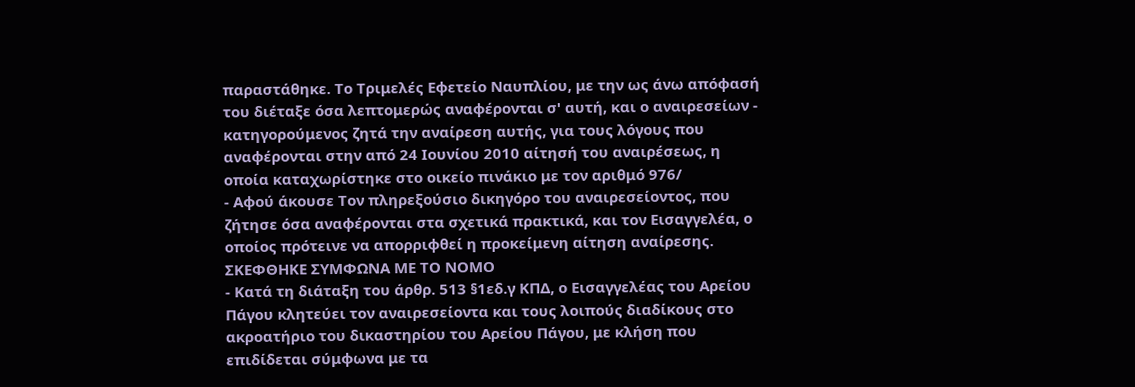παραστάθηκε. Το Τριμελές Εφετείο Ναυπλίου, με την ως άνω απόφασή του διέταξε όσα λεπτομερώς αναφέρονται σ' αυτή, και ο αναιρεσείων - κατηγορούμενος ζητά την αναίρεση αυτής, για τους λόγους που αναφέρονται στην από 24 Ιουνίου 2010 αίτησή του αναιρέσεως, η οποία καταχωρίστηκε στο οικείο πινάκιο με τον αριθμό 976/
- Αφού άκουσε Τον πληρεξούσιο δικηγόρο του αναιρεσείοντος, που ζήτησε όσα αναφέρονται στα σχετικά πρακτικά, και τον Εισαγγελέα, ο οποίος πρότεινε να απορριφθεί η προκείμενη αίτηση αναίρεσης. ΣΚΕΦΘΗΚΕ ΣΥΜΦΩΝΑ ΜΕ ΤΟ ΝΟΜΟ
- Κατά τη διάταξη του άρθρ. 513 §1εδ.γ ΚΠΔ, ο Εισαγγελέας του Αρείου Πάγου κλητεύει τον αναιρεσείοντα και τους λοιπούς διαδίκους στο ακροατήριο του δικαστηρίου του Αρείου Πάγου, με κλήση που επιδίδεται σύμφωνα με τα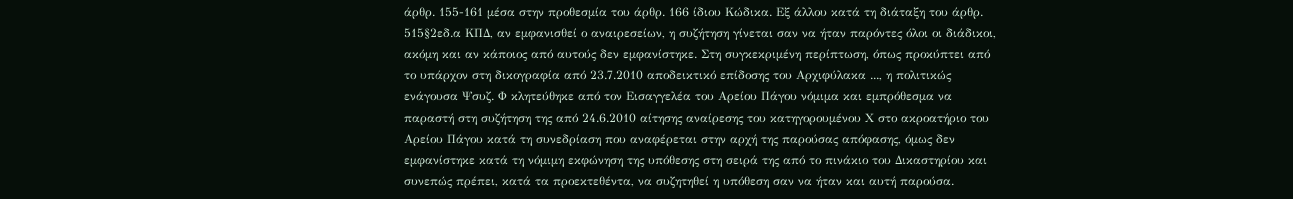άρθρ. 155-161 μέσα στην προθεσμία του άρθρ. 166 ίδιου Κώδικα. Εξ άλλου κατά τη διάταξη του άρθρ. 515§2εδ.α ΚΠΔ, αν εμφανισθεί ο αναιρεσείων, η συζήτηση γίνεται σαν να ήταν παρόντες όλοι οι διάδικοι, ακόμη και αν κάποιος από αυτούς δεν εμφανίστηκε. Στη συγκεκριμένη περίπτωση, όπως προκύπτει από το υπάρχον στη δικογραφία από 23.7.2010 αποδεικτικό επίδοσης του Αρχιφύλακα ..., η πολιτικώς ενάγουσα Ψσυζ. Φ κλητεύθηκε από τον Εισαγγελέα του Αρείου Πάγου νόμιμα και εμπρόθεσμα να παραστή στη συζήτηση της από 24.6.2010 αίτησης αναίρεσης του κατηγορουμένου Χ στο ακροατήριο του Αρείου Πάγου κατά τη συνεδρίαση που αναφέρεται στην αρχή της παρούσας απόφασης, όμως δεν εμφανίστηκε κατά τη νόμιμη εκφώνηση της υπόθεσης στη σειρά της από το πινάκιο του Δικαστηρίου και συνεπώς πρέπει, κατά τα προεκτεθέντα, να συζητηθεί η υπόθεση σαν να ήταν και αυτή παρούσα.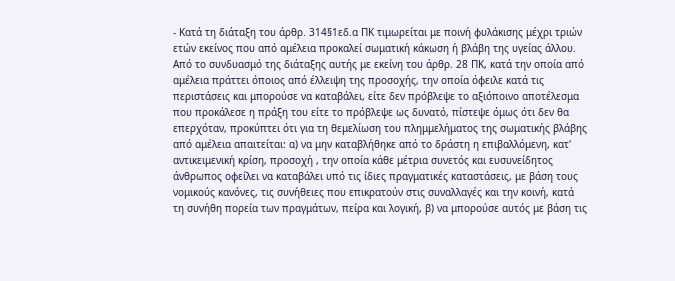- Κατά τη διάταξη του άρθρ. 314§1εδ.α ΠΚ τιμωρείται με ποινή φυλάκισης μέχρι τριών ετών εκείνος που από αμέλεια προκαλεί σωματική κάκωση ή βλάβη της υγείας άλλου. Από το συνδυασμό της διάταξης αυτής με εκείνη του άρθρ. 28 ΠΚ, κατά την οποία από αμέλεια πράττει όποιος από έλλειψη της προσοχής, την οποία όφειλε κατά τις περιστάσεις και μπορούσε να καταβάλει, είτε δεν πρόβλεψε το αξιόποινο αποτέλεσμα που προκάλεσε η πράξη του είτε το πρόβλεψε ως δυνατό, πίστεψε όμως ότι δεν θα επερχόταν, προκύπτει ότι για τη θεμελίωση του πλημμελήματος της σωματικής βλάβης από αμέλεια απαιτείται: α) να μην καταβλήθηκε από το δράστη η επιβαλλόμενη, κατ' αντικειμενική κρίση, προσοχή , την οποία κάθε μέτρια συνετός και ευσυνείδητος άνθρωπος οφείλει να καταβάλει υπό τις ίδιες πραγματικές καταστάσεις, με βάση τους νομικούς κανόνες, τις συνήθειες που επικρατούν στις συναλλαγές και την κοινή, κατά τη συνήθη πορεία των πραγμάτων, πείρα και λογική, β) να μπορούσε αυτός με βάση τις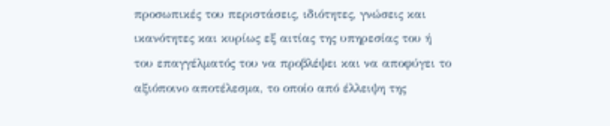προσωπικές του περιστάσεις, ιδιότητες, γνώσεις και ικανότητες και κυρίως εξ αιτίας της υπηρεσίας του ή του επαγγέλματός του να προβλέψει και να αποφύγει το αξιόποινο αποτέλεσμα, το οποίο από έλλειψη της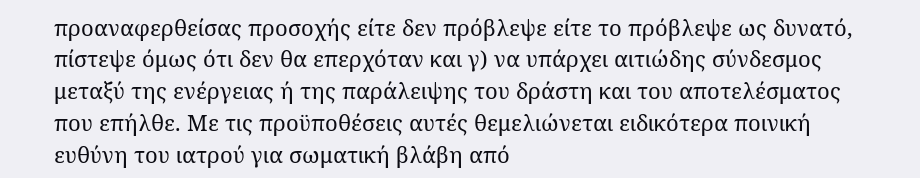προαναφερθείσας προσοχής είτε δεν πρόβλεψε είτε το πρόβλεψε ως δυνατό, πίστεψε όμως ότι δεν θα επερχόταν και γ) να υπάρχει αιτιώδης σύνδεσμος μεταξύ της ενέργειας ή της παράλειψης του δράστη και του αποτελέσματος που επήλθε. Με τις προϋποθέσεις αυτές θεμελιώνεται ειδικότερα ποινική ευθύνη του ιατρού για σωματική βλάβη από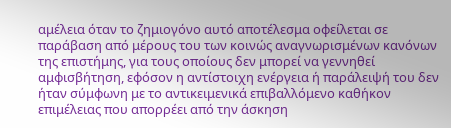αμέλεια όταν το ζημιογόνο αυτό αποτέλεσμα οφείλεται σε παράβαση από μέρους του των κοινώς αναγνωρισμένων κανόνων της επιστήμης, για τους οποίους δεν μπορεί να γεννηθεί αμφισβήτηση, εφόσον η αντίστοιχη ενέργεια ή παράλειψή του δεν ήταν σύμφωνη με το αντικειμενικά επιβαλλόμενο καθήκον επιμέλειας που απορρέει από την άσκηση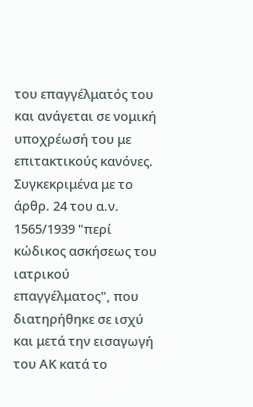του επαγγέλματός του και ανάγεται σε νομική υποχρέωσή του με επιτακτικούς κανόνες. Συγκεκριμένα με το άρθρ. 24 του α.ν. 1565/1939 "περί κώδικος ασκήσεως του ιατρικού επαγγέλματος", που διατηρήθηκε σε ισχύ και μετά την εισαγωγή του ΑΚ κατά το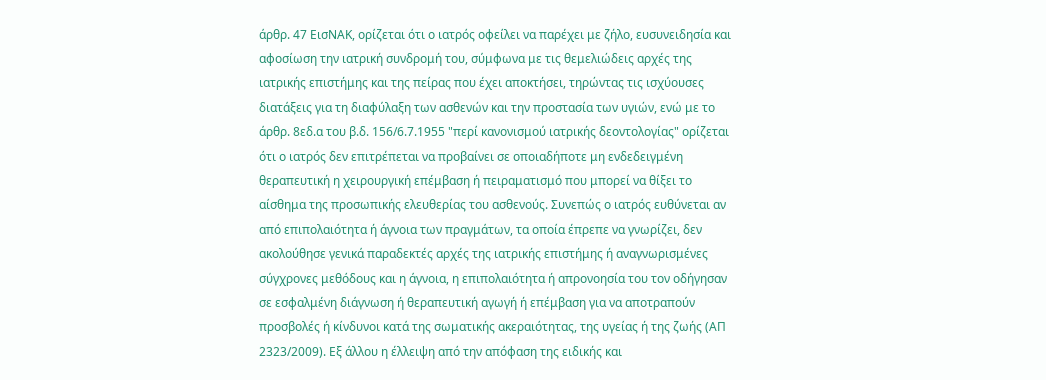άρθρ. 47 ΕισΝΑΚ, ορίζεται ότι ο ιατρός οφείλει να παρέχει με ζήλο, ευσυνειδησία και αφοσίωση την ιατρική συνδρομή του, σύμφωνα με τις θεμελιώδεις αρχές της ιατρικής επιστήμης και της πείρας που έχει αποκτήσει, τηρώντας τις ισχύουσες διατάξεις για τη διαφύλαξη των ασθενών και την προστασία των υγιών, ενώ με το άρθρ. 8εδ.α του β.δ. 156/6.7.1955 "περί κανονισμού ιατρικής δεοντολογίας" ορίζεται ότι ο ιατρός δεν επιτρέπεται να προβαίνει σε οποιαδήποτε μη ενδεδειγμένη θεραπευτική η χειρουργική επέμβαση ή πειραματισμό που μπορεί να θίξει το αίσθημα της προσωπικής ελευθερίας του ασθενούς. Συνεπώς ο ιατρός ευθύνεται αν από επιπολαιότητα ή άγνοια των πραγμάτων, τα οποία έπρεπε να γνωρίζει, δεν ακολούθησε γενικά παραδεκτές αρχές της ιατρικής επιστήμης ή αναγνωρισμένες σύγχρονες μεθόδους και η άγνοια, η επιπολαιότητα ή απρονοησία του τον οδήγησαν σε εσφαλμένη διάγνωση ή θεραπευτική αγωγή ή επέμβαση για να αποτραπούν προσβολές ή κίνδυνοι κατά της σωματικής ακεραιότητας, της υγείας ή της ζωής (ΑΠ 2323/2009). Εξ άλλου η έλλειψη από την απόφαση της ειδικής και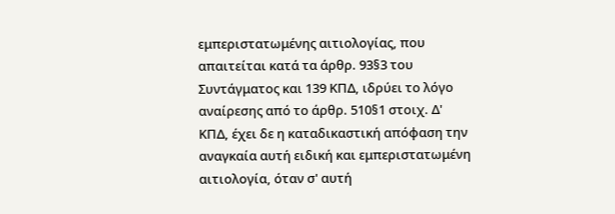εμπεριστατωμένης αιτιολογίας, που απαιτείται κατά τα άρθρ. 93§3 του Συντάγματος και 139 ΚΠΔ, ιδρύει το λόγο αναίρεσης από το άρθρ. 510§1 στοιχ. Δ' ΚΠΔ, έχει δε η καταδικαστική απόφαση την αναγκαία αυτή ειδική και εμπεριστατωμένη αιτιολογία, όταν σ' αυτή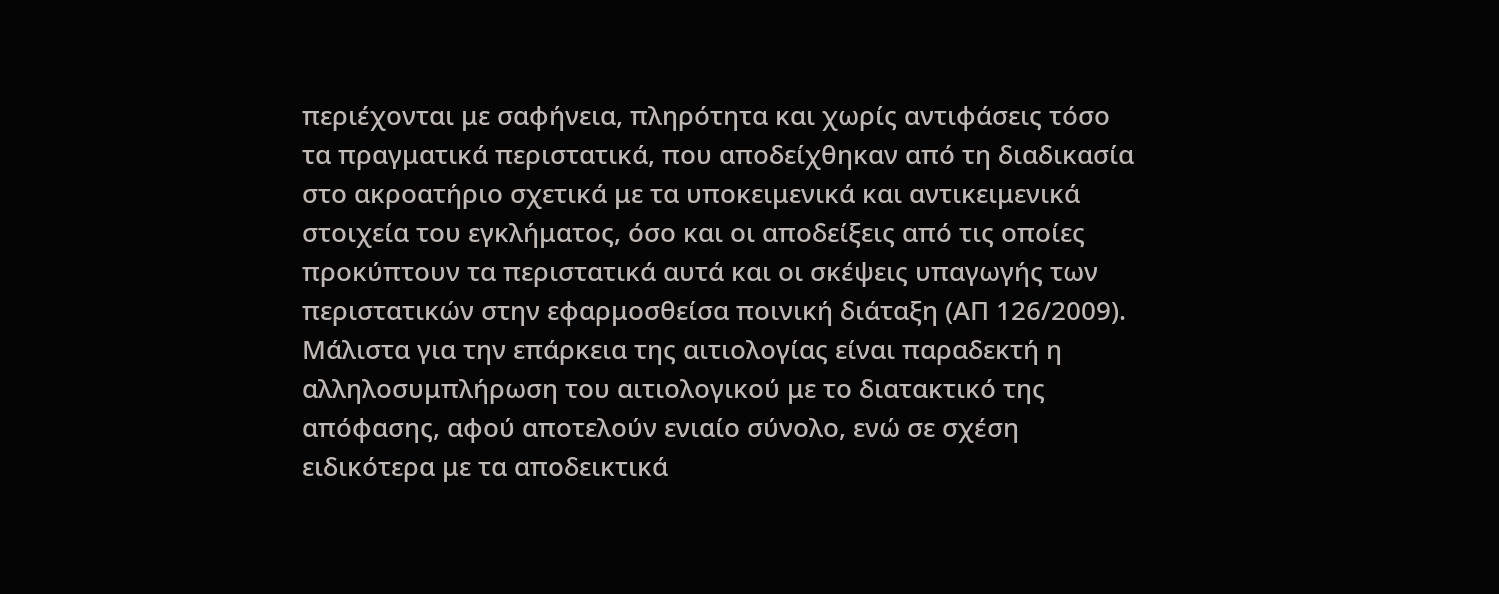περιέχονται με σαφήνεια, πληρότητα και χωρίς αντιφάσεις τόσο τα πραγματικά περιστατικά, που αποδείχθηκαν από τη διαδικασία στο ακροατήριο σχετικά με τα υποκειμενικά και αντικειμενικά στοιχεία του εγκλήματος, όσο και οι αποδείξεις από τις οποίες προκύπτουν τα περιστατικά αυτά και οι σκέψεις υπαγωγής των περιστατικών στην εφαρμοσθείσα ποινική διάταξη (ΑΠ 126/2009). Μάλιστα για την επάρκεια της αιτιολογίας είναι παραδεκτή η αλληλοσυμπλήρωση του αιτιολογικού με το διατακτικό της απόφασης, αφού αποτελούν ενιαίο σύνολο, ενώ σε σχέση ειδικότερα με τα αποδεικτικά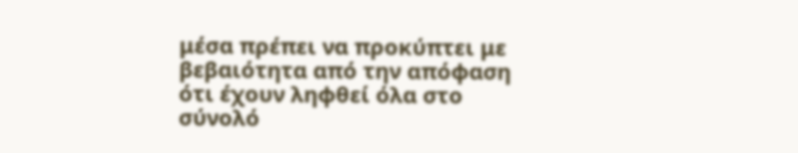μέσα πρέπει να προκύπτει με βεβαιότητα από την απόφαση ότι έχουν ληφθεί όλα στο σύνολό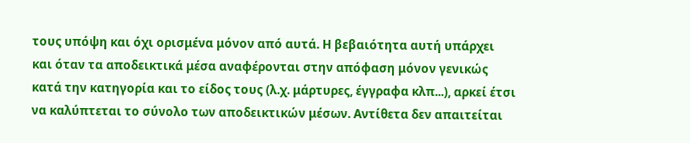τους υπόψη και όχι ορισμένα μόνον από αυτά. Η βεβαιότητα αυτή υπάρχει και όταν τα αποδεικτικά μέσα αναφέρονται στην απόφαση μόνον γενικώς κατά την κατηγορία και το είδος τους (λ.χ. μάρτυρες, έγγραφα κλπ...), αρκεί έτσι να καλύπτεται το σύνολο των αποδεικτικών μέσων. Αντίθετα δεν απαιτείται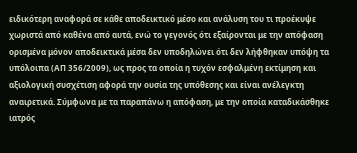ειδικότερη αναφορά σε κάθε αποδεικτικό μέσο και ανάλυση του τι προέκυψε χωριστά από καθένα από αυτά, ενώ το γεγονός ότι εξαίρονται με την απόφαση ορισμένα μόνον αποδεικτικά μέσα δεν υποδηλώνει ότι δεν λήφθηκαν υπόψη τα υπόλοιπα (ΑΠ 356/2009), ως προς τα οποία η τυχόν εσφαλμένη εκτίμηση και αξιολογική συσχέτιση αφορά την ουσία της υπόθεσης και είναι ανέλεγκτη αναιρετικά. Σύμφωνα με τα παραπάνω η απόφαση, με την οποία καταδικάσθηκε ιατρός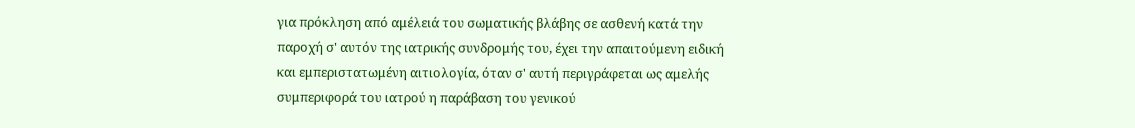για πρόκληση από αμέλειά του σωματικής βλάβης σε ασθενή κατά την παροχή σ' αυτόν της ιατρικής συνδρομής του, έχει την απαιτούμενη ειδική και εμπεριστατωμένη αιτιολογία, όταν σ' αυτή περιγράφεται ως αμελής συμπεριφορά του ιατρού η παράβαση του γενικού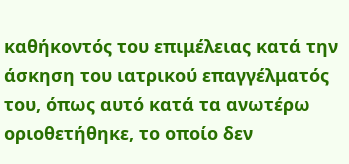καθήκοντός του επιμέλειας κατά την άσκηση του ιατρικού επαγγέλματός του, όπως αυτό κατά τα ανωτέρω οριοθετήθηκε, το οποίο δεν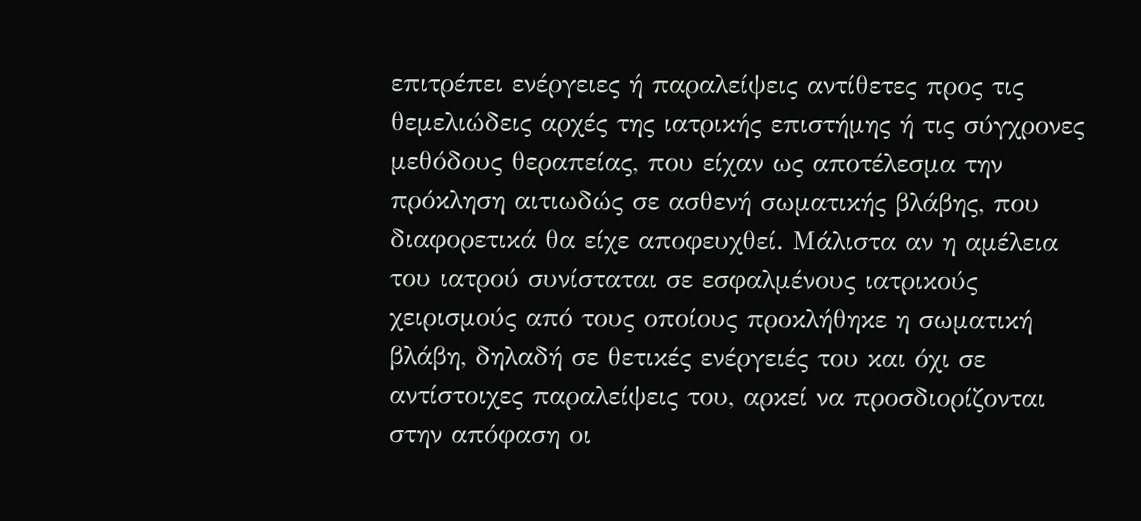επιτρέπει ενέργειες ή παραλείψεις αντίθετες προς τις θεμελιώδεις αρχές της ιατρικής επιστήμης ή τις σύγχρονες μεθόδους θεραπείας, που είχαν ως αποτέλεσμα την πρόκληση αιτιωδώς σε ασθενή σωματικής βλάβης, που διαφορετικά θα είχε αποφευχθεί. Μάλιστα αν η αμέλεια του ιατρού συνίσταται σε εσφαλμένους ιατρικούς χειρισμούς από τους οποίους προκλήθηκε η σωματική βλάβη, δηλαδή σε θετικές ενέργειές του και όχι σε αντίστοιχες παραλείψεις του, αρκεί να προσδιορίζονται στην απόφαση οι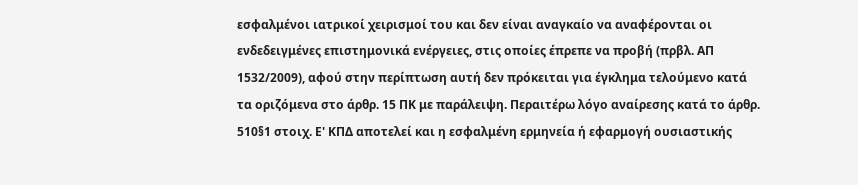εσφαλμένοι ιατρικοί χειρισμοί του και δεν είναι αναγκαίο να αναφέρονται οι ενδεδειγμένες επιστημονικά ενέργειες, στις οποίες έπρεπε να προβή (πρβλ. ΑΠ 1532/2009), αφού στην περίπτωση αυτή δεν πρόκειται για έγκλημα τελούμενο κατά τα οριζόμενα στο άρθρ. 15 ΠΚ με παράλειψη. Περαιτέρω λόγο αναίρεσης κατά το άρθρ. 510§1 στοιχ. Ε' ΚΠΔ αποτελεί και η εσφαλμένη ερμηνεία ή εφαρμογή ουσιαστικής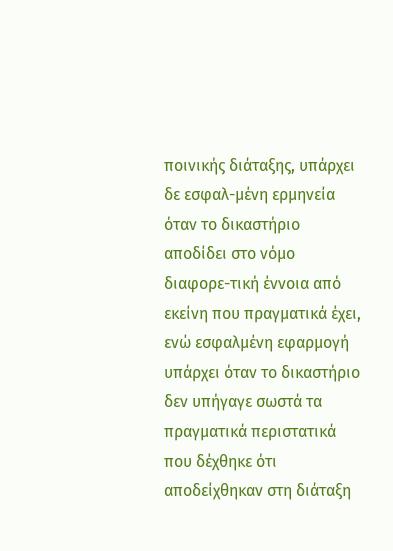ποινικής διάταξης, υπάρχει δε εσφαλ-μένη ερμηνεία όταν το δικαστήριο αποδίδει στο νόμο διαφορε-τική έννοια από εκείνη που πραγματικά έχει, ενώ εσφαλμένη εφαρμογή υπάρχει όταν το δικαστήριο δεν υπήγαγε σωστά τα πραγματικά περιστατικά που δέχθηκε ότι αποδείχθηκαν στη διάταξη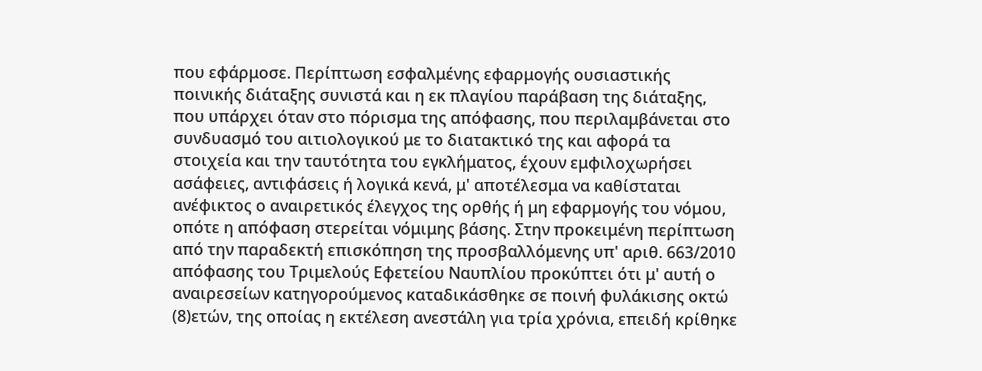που εφάρμοσε. Περίπτωση εσφαλμένης εφαρμογής ουσιαστικής ποινικής διάταξης συνιστά και η εκ πλαγίου παράβαση της διάταξης, που υπάρχει όταν στο πόρισμα της απόφασης, που περιλαμβάνεται στο συνδυασμό του αιτιολογικού με το διατακτικό της και αφορά τα στοιχεία και την ταυτότητα του εγκλήματος, έχουν εμφιλοχωρήσει ασάφειες, αντιφάσεις ή λογικά κενά, μ' αποτέλεσμα να καθίσταται ανέφικτος ο αναιρετικός έλεγχος της ορθής ή μη εφαρμογής του νόμου, οπότε η απόφαση στερείται νόμιμης βάσης. Στην προκειμένη περίπτωση από την παραδεκτή επισκόπηση της προσβαλλόμενης υπ' αριθ. 663/2010 απόφασης του Τριμελούς Εφετείου Ναυπλίου προκύπτει ότι μ' αυτή ο αναιρεσείων κατηγορούμενος καταδικάσθηκε σε ποινή φυλάκισης οκτώ
(8)ετών, της οποίας η εκτέλεση ανεστάλη για τρία χρόνια, επειδή κρίθηκε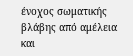ένοχος σωματικής βλάβης από αμέλεια και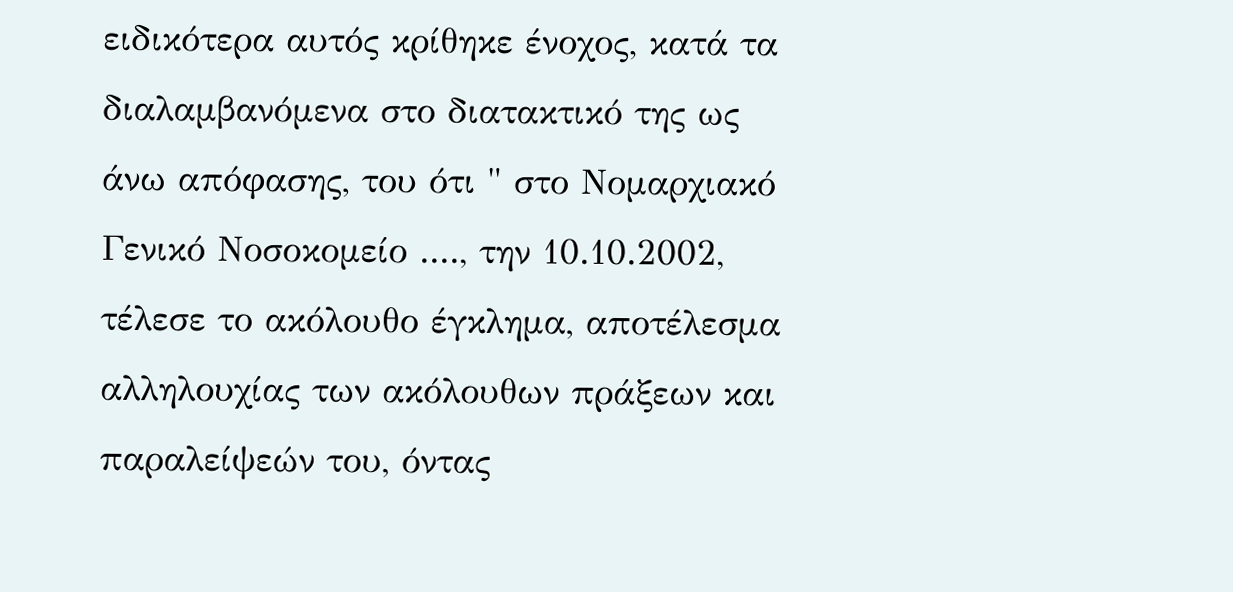ειδικότερα αυτός κρίθηκε ένοχος, κατά τα διαλαμβανόμενα στο διατακτικό της ως άνω απόφασης, του ότι " στο Νομαρχιακό Γενικό Νοσοκομείο ...., την 10.10.2002, τέλεσε το ακόλουθο έγκλημα, αποτέλεσμα αλληλουχίας των ακόλουθων πράξεων και παραλείψεών του, όντας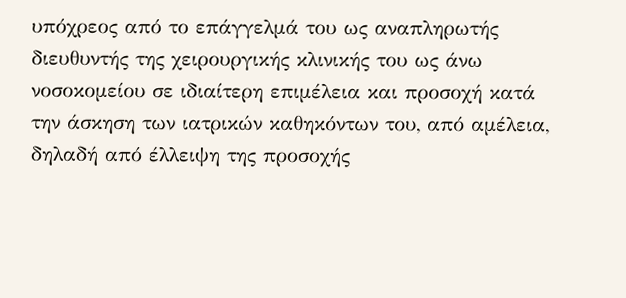υπόχρεος από το επάγγελμά του ως αναπληρωτής διευθυντής της χειρουργικής κλινικής του ως άνω νοσοκομείου σε ιδιαίτερη επιμέλεια και προσοχή κατά την άσκηση των ιατρικών καθηκόντων του, από αμέλεια, δηλαδή από έλλειψη της προσοχής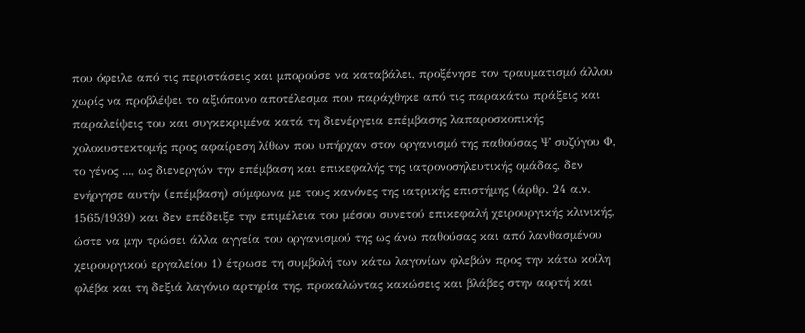που όφειλε από τις περιστάσεις και μπορούσε να καταβάλει, προξένησε τον τραυματισμό άλλου χωρίς να προβλέψει το αξιόποινο αποτέλεσμα που παράχθηκε από τις παρακάτω πράξεις και παραλείψεις του και συγκεκριμένα κατά τη διενέργεια επέμβασης λαπαροσκοπικής χολοκυστεκτομής προς αφαίρεση λίθων που υπήρχαν στον οργανισμό της παθούσας Ψ συζύγου Φ, το γένος ..., ως διενεργών την επέμβαση και επικεφαλής της ιατρονοσηλευτικής ομάδας, δεν ενήργησε αυτήν (επέμβαση) σύμφωνα με τους κανόνες της ιατρικής επιστήμης (άρθρ. 24 α.ν. 1565/1939) και δεν επέδειξε την επιμέλεια του μέσου συνετού επικεφαλή χειρουργικής κλινικής, ώστε να μην τρώσει άλλα αγγεία του οργανισμού της ως άνω παθούσας και από λανθασμένου χειρουργικού εργαλείου 1) έτρωσε τη συμβολή των κάτω λαγονίων φλεβών προς την κάτω κοίλη φλέβα και τη δεξιά λαγόνιο αρτηρία της, προκαλώντας κακώσεις και βλάβες στην αορτή και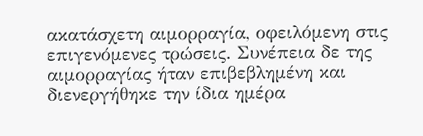ακατάσχετη αιμορραγία, οφειλόμενη στις επιγενόμενες τρώσεις. Συνέπεια δε της αιμορραγίας ήταν επιβεβλημένη και διενεργήθηκε την ίδια ημέρα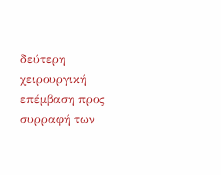δεύτερη χειρουργική επέμβαση προς συρραφή των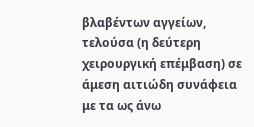βλαβέντων αγγείων, τελούσα (η δεύτερη χειρουργική επέμβαση) σε άμεση αιτιώδη συνάφεια με τα ως άνω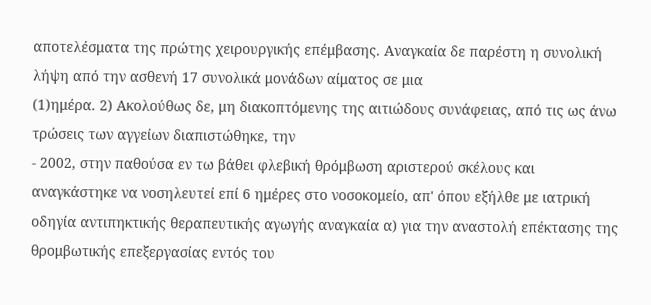αποτελέσματα της πρώτης χειρουργικής επέμβασης. Αναγκαία δε παρέστη η συνολική λήψη από την ασθενή 17 συνολικά μονάδων αίματος σε μια
(1)ημέρα. 2) Ακολούθως δε, μη διακοπτόμενης της αιτιώδους συνάφειας, από τις ως άνω τρώσεις των αγγείων διαπιστώθηκε, την
- 2002, στην παθούσα εν τω βάθει φλεβική θρόμβωση αριστερού σκέλους και αναγκάστηκε να νοσηλευτεί επί 6 ημέρες στο νοσοκομείο, απ' όπου εξήλθε με ιατρική οδηγία αντιπηκτικής θεραπευτικής αγωγής αναγκαία α) για την αναστολή επέκτασης της θρομβωτικής επεξεργασίας εντός του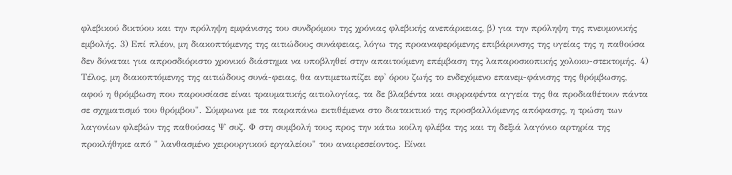φλεβικού δικτύου και την πρόληψη εμφάνισης του συνδρόμου της χρόνιας φλεβικής ανεπάρκειας, β) για την πρόληψη της πνευμονικής εμβολής. 3) Επί πλέον, μη διακοπτόμενης της αιτιώδους συνάφειας, λόγω της προαναφερόμενης επιβάρυνσης της υγείας της η παθούσα δεν δύναται για απροσδιόριστο χρονικό διάστημα να υποβληθεί στην απαιτούμενη επέμβαση της λαπαροσκοπικής χολοκυ-στεκτομής. 4) Τέλος, μη διακοπτόμενης της αιτιώδους συνά-φειας, θα αντιμετωπίζει εφ' όρου ζωής το ενδεχόμενο επανεμ-φάνισης της θρόμβωσης, αφού η θρόμβωση που παρουσίασε είναι τραυματικής αιτιολογίας, τα δε βλαβέντα και συρραφέντα αγγεία της θα προδιαθέτουν πάντα σε σχηματισμό του θρόμβου". Σύμφωνα με τα παραπάνω εκτιθέμενα στο διατακτικό της προσβαλλόμενης απόφασης, η τρώση των λαγονίων φλεβών της παθούσας Ψ συζ. Φ στη συμβολή τους προς την κάτω κοίλη φλέβα της και τη δεξιά λαγόνιο αρτηρία της προκλήθηκε από " λανθασμένο χειρουργικού εργαλείου" του αναιρεσείοντος. Είναι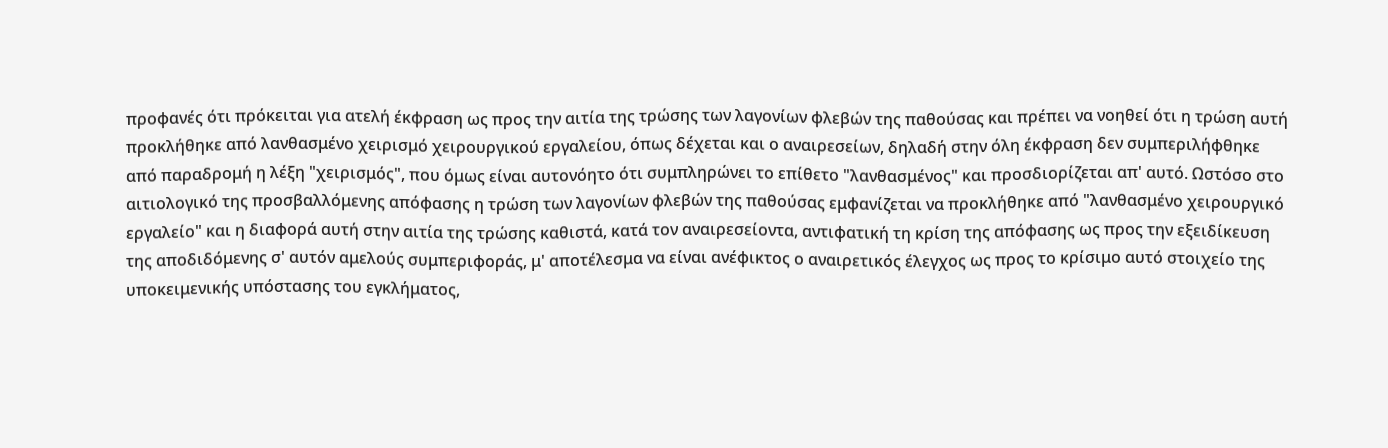προφανές ότι πρόκειται για ατελή έκφραση ως προς την αιτία της τρώσης των λαγονίων φλεβών της παθούσας και πρέπει να νοηθεί ότι η τρώση αυτή προκλήθηκε από λανθασμένο χειρισμό χειρουργικού εργαλείου, όπως δέχεται και ο αναιρεσείων, δηλαδή στην όλη έκφραση δεν συμπεριλήφθηκε από παραδρομή η λέξη "χειρισμός", που όμως είναι αυτονόητο ότι συμπληρώνει το επίθετο "λανθασμένος" και προσδιορίζεται απ' αυτό. Ωστόσο στο αιτιολογικό της προσβαλλόμενης απόφασης η τρώση των λαγονίων φλεβών της παθούσας εμφανίζεται να προκλήθηκε από "λανθασμένο χειρουργικό εργαλείο" και η διαφορά αυτή στην αιτία της τρώσης καθιστά, κατά τον αναιρεσείοντα, αντιφατική τη κρίση της απόφασης ως προς την εξειδίκευση της αποδιδόμενης σ' αυτόν αμελούς συμπεριφοράς, μ' αποτέλεσμα να είναι ανέφικτος ο αναιρετικός έλεγχος ως προς το κρίσιμο αυτό στοιχείο της υποκειμενικής υπόστασης του εγκλήματος,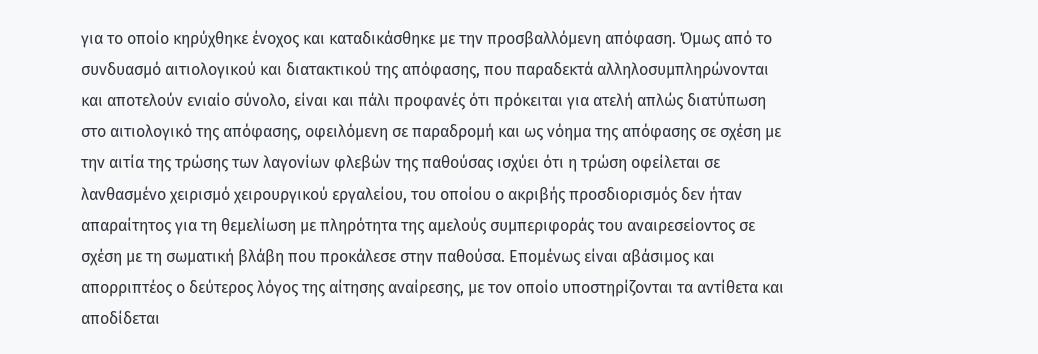για το οποίο κηρύχθηκε ένοχος και καταδικάσθηκε με την προσβαλλόμενη απόφαση. Όμως από το συνδυασμό αιτιολογικού και διατακτικού της απόφασης, που παραδεκτά αλληλοσυμπληρώνονται και αποτελούν ενιαίο σύνολο, είναι και πάλι προφανές ότι πρόκειται για ατελή απλώς διατύπωση στο αιτιολογικό της απόφασης, οφειλόμενη σε παραδρομή και ως νόημα της απόφασης σε σχέση με την αιτία της τρώσης των λαγονίων φλεβών της παθούσας ισχύει ότι η τρώση οφείλεται σε λανθασμένο χειρισμό χειρουργικού εργαλείου, του οποίου ο ακριβής προσδιορισμός δεν ήταν απαραίτητος για τη θεμελίωση με πληρότητα της αμελούς συμπεριφοράς του αναιρεσείοντος σε σχέση με τη σωματική βλάβη που προκάλεσε στην παθούσα. Επομένως είναι αβάσιμος και απορριπτέος ο δεύτερος λόγος της αίτησης αναίρεσης, με τον οποίο υποστηρίζονται τα αντίθετα και αποδίδεται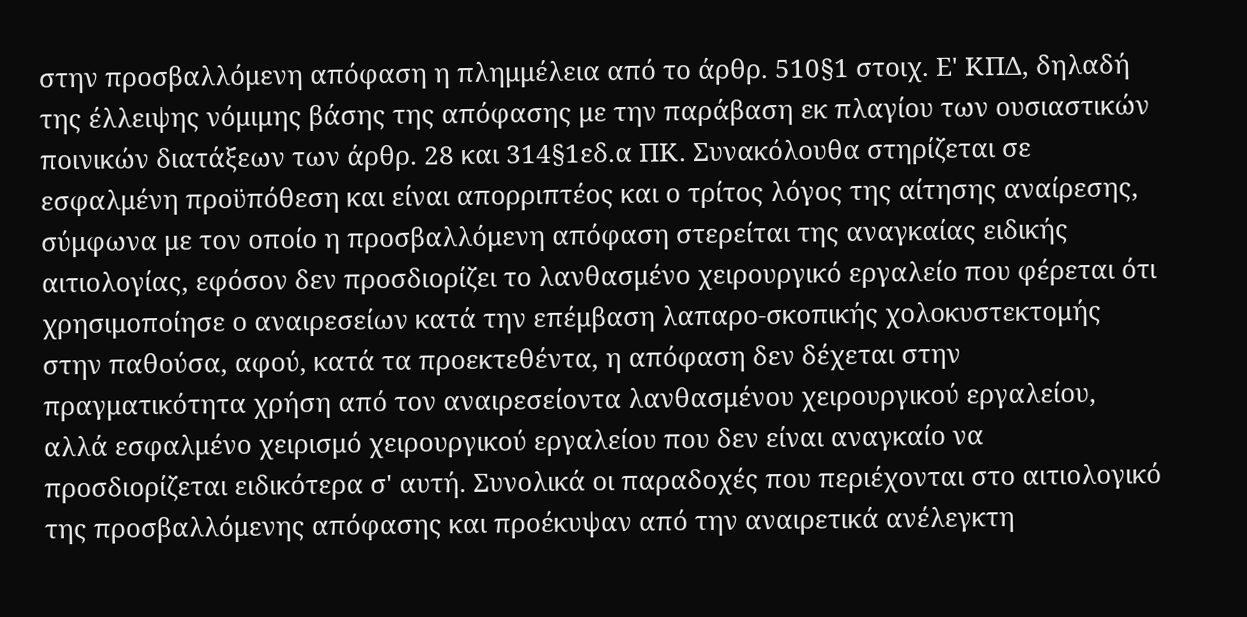στην προσβαλλόμενη απόφαση η πλημμέλεια από το άρθρ. 510§1 στοιχ. Ε' ΚΠΔ, δηλαδή της έλλειψης νόμιμης βάσης της απόφασης με την παράβαση εκ πλαγίου των ουσιαστικών ποινικών διατάξεων των άρθρ. 28 και 314§1εδ.α ΠΚ. Συνακόλουθα στηρίζεται σε εσφαλμένη προϋπόθεση και είναι απορριπτέος και ο τρίτος λόγος της αίτησης αναίρεσης, σύμφωνα με τον οποίο η προσβαλλόμενη απόφαση στερείται της αναγκαίας ειδικής αιτιολογίας, εφόσον δεν προσδιορίζει το λανθασμένο χειρουργικό εργαλείο που φέρεται ότι χρησιμοποίησε ο αναιρεσείων κατά την επέμβαση λαπαρο-σκοπικής χολοκυστεκτομής στην παθούσα, αφού, κατά τα προεκτεθέντα, η απόφαση δεν δέχεται στην πραγματικότητα χρήση από τον αναιρεσείοντα λανθασμένου χειρουργικού εργαλείου, αλλά εσφαλμένο χειρισμό χειρουργικού εργαλείου που δεν είναι αναγκαίο να προσδιορίζεται ειδικότερα σ' αυτή. Συνολικά οι παραδοχές που περιέχονται στο αιτιολογικό της προσβαλλόμενης απόφασης και προέκυψαν από την αναιρετικά ανέλεγκτη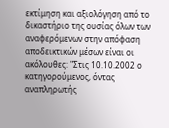εκτίμηση και αξιολόγηση από το δικαστήριο της ουσίας όλων των αναφερόμενων στην απόφαση αποδεικτικών μέσων είναι οι ακόλουθες: "Στις 10.10.2002 ο κατηγορούμενος, όντας αναπληρωτής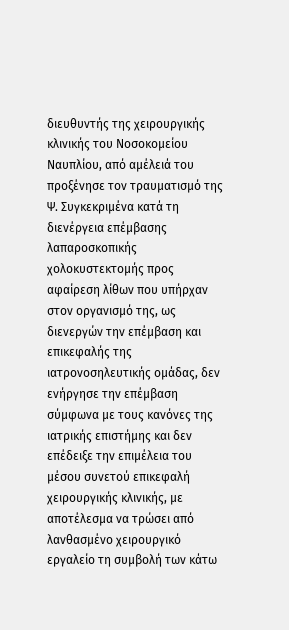διευθυντής της χειρουργικής κλινικής του Νοσοκομείου Ναυπλίου, από αμέλειά του προξένησε τον τραυματισμό της Ψ. Συγκεκριμένα κατά τη διενέργεια επέμβασης λαπαροσκοπικής χολοκυστεκτομής προς αφαίρεση λίθων που υπήρχαν στον οργανισμό της, ως διενεργών την επέμβαση και επικεφαλής της ιατρονοσηλευτικής ομάδας, δεν ενήργησε την επέμβαση σύμφωνα με τους κανόνες της ιατρικής επιστήμης και δεν επέδειξε την επιμέλεια του μέσου συνετού επικεφαλή χειρουργικής κλινικής, με αποτέλεσμα να τρώσει από λανθασμένο χειρουργικό εργαλείο τη συμβολή των κάτω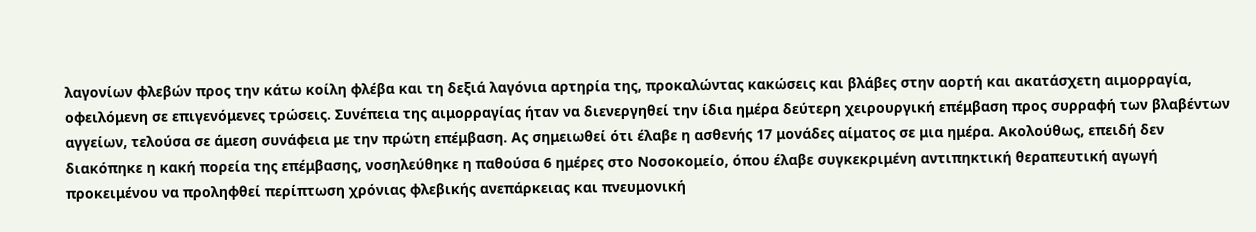λαγονίων φλεβών προς την κάτω κοίλη φλέβα και τη δεξιά λαγόνια αρτηρία της, προκαλώντας κακώσεις και βλάβες στην αορτή και ακατάσχετη αιμορραγία, οφειλόμενη σε επιγενόμενες τρώσεις. Συνέπεια της αιμορραγίας ήταν να διενεργηθεί την ίδια ημέρα δεύτερη χειρουργική επέμβαση προς συρραφή των βλαβέντων αγγείων, τελούσα σε άμεση συνάφεια με την πρώτη επέμβαση. Ας σημειωθεί ότι έλαβε η ασθενής 17 μονάδες αίματος σε μια ημέρα. Ακολούθως, επειδή δεν διακόπηκε η κακή πορεία της επέμβασης, νοσηλεύθηκε η παθούσα 6 ημέρες στο Νοσοκομείο, όπου έλαβε συγκεκριμένη αντιπηκτική θεραπευτική αγωγή προκειμένου να προληφθεί περίπτωση χρόνιας φλεβικής ανεπάρκειας και πνευμονική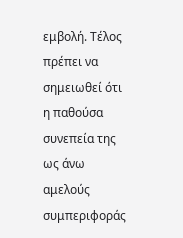εμβολή. Τέλος πρέπει να σημειωθεί ότι η παθούσα συνεπεία της ως άνω αμελούς συμπεριφοράς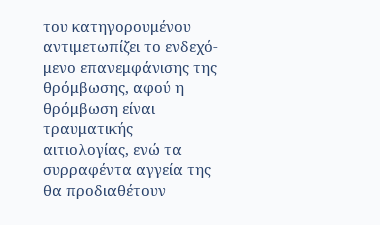του κατηγορουμένου αντιμετωπίζει το ενδεχό-μενο επανεμφάνισης της θρόμβωσης, αφού η θρόμβωση είναι τραυματικής αιτιολογίας, ενώ τα συρραφέντα αγγεία της θα προδιαθέτουν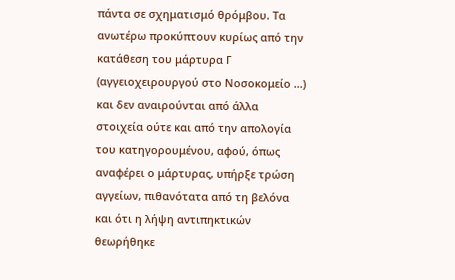πάντα σε σχηματισμό θρόμβου. Τα ανωτέρω προκύπτουν κυρίως από την κατάθεση του μάρτυρα Γ (αγγειοχειρουργού στο Νοσοκομείο ...) και δεν αναιρούνται από άλλα στοιχεία ούτε και από την απολογία του κατηγορουμένου, αφού, όπως αναφέρει ο μάρτυρας, υπήρξε τρώση αγγείων, πιθανότατα από τη βελόνα και ότι η λήψη αντιπηκτικών θεωρήθηκε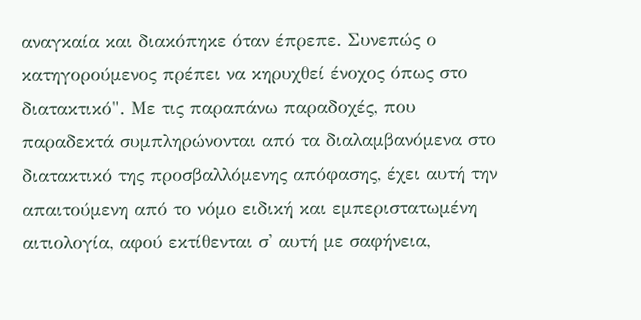αναγκαία και διακόπηκε όταν έπρεπε. Συνεπώς ο κατηγορούμενος πρέπει να κηρυχθεί ένοχος όπως στο διατακτικό". Με τις παραπάνω παραδοχές, που παραδεκτά συμπληρώνονται από τα διαλαμβανόμενα στο διατακτικό της προσβαλλόμενης απόφασης, έχει αυτή την απαιτούμενη από το νόμο ειδική και εμπεριστατωμένη αιτιολογία, αφού εκτίθενται σ' αυτή με σαφήνεια,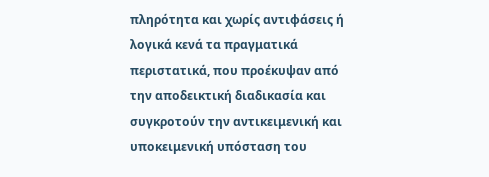πληρότητα και χωρίς αντιφάσεις ή λογικά κενά τα πραγματικά περιστατικά, που προέκυψαν από την αποδεικτική διαδικασία και συγκροτούν την αντικειμενική και υποκειμενική υπόσταση του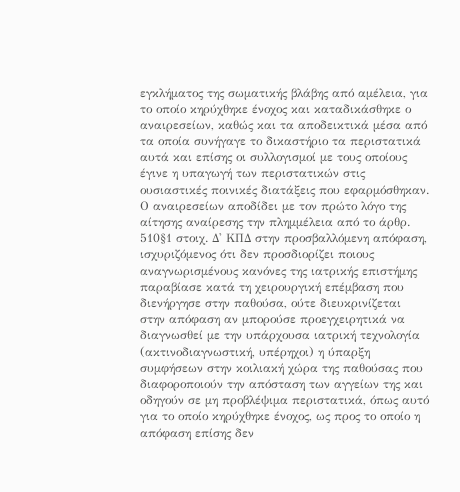εγκλήματος της σωματικής βλάβης από αμέλεια, για το οποίο κηρύχθηκε ένοχος και καταδικάσθηκε ο αναιρεσείων, καθώς και τα αποδεικτικά μέσα από τα οποία συνήγαγε το δικαστήριο τα περιστατικά αυτά και επίσης οι συλλογισμοί με τους οποίους έγινε η υπαγωγή των περιστατικών στις ουσιαστικές ποινικές διατάξεις που εφαρμόσθηκαν. Ο αναιρεσείων αποδίδει με τον πρώτο λόγο της αίτησης αναίρεσης την πλημμέλεια από το άρθρ. 510§1 στοιχ. Δ' ΚΠΔ στην προσβαλλόμενη απόφαση, ισχυριζόμενος ότι δεν προσδιορίζει ποιους αναγνωρισμένους κανόνες της ιατρικής επιστήμης παραβίασε κατά τη χειρουργική επέμβαση που διενήργησε στην παθούσα, ούτε διευκρινίζεται στην απόφαση αν μπορούσε προεγχειρητικά να διαγνωσθεί με την υπάρχουσα ιατρική τεχνολογία (ακτινοδιαγνωστική, υπέρηχοι) η ύπαρξη συμφήσεων στην κοιλιακή χώρα της παθούσας που διαφοροποιούν την απόσταση των αγγείων της και οδηγούν σε μη προβλέψιμα περιστατικά, όπως αυτό για το οποίο κηρύχθηκε ένοχος, ως προς το οποίο η απόφαση επίσης δεν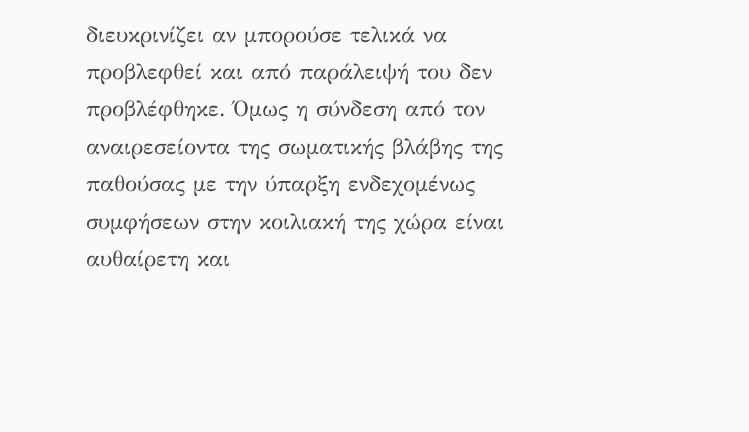διευκρινίζει αν μπορούσε τελικά να προβλεφθεί και από παράλειψή του δεν προβλέφθηκε. Όμως η σύνδεση από τον αναιρεσείοντα της σωματικής βλάβης της παθούσας με την ύπαρξη ενδεχομένως συμφήσεων στην κοιλιακή της χώρα είναι αυθαίρετη και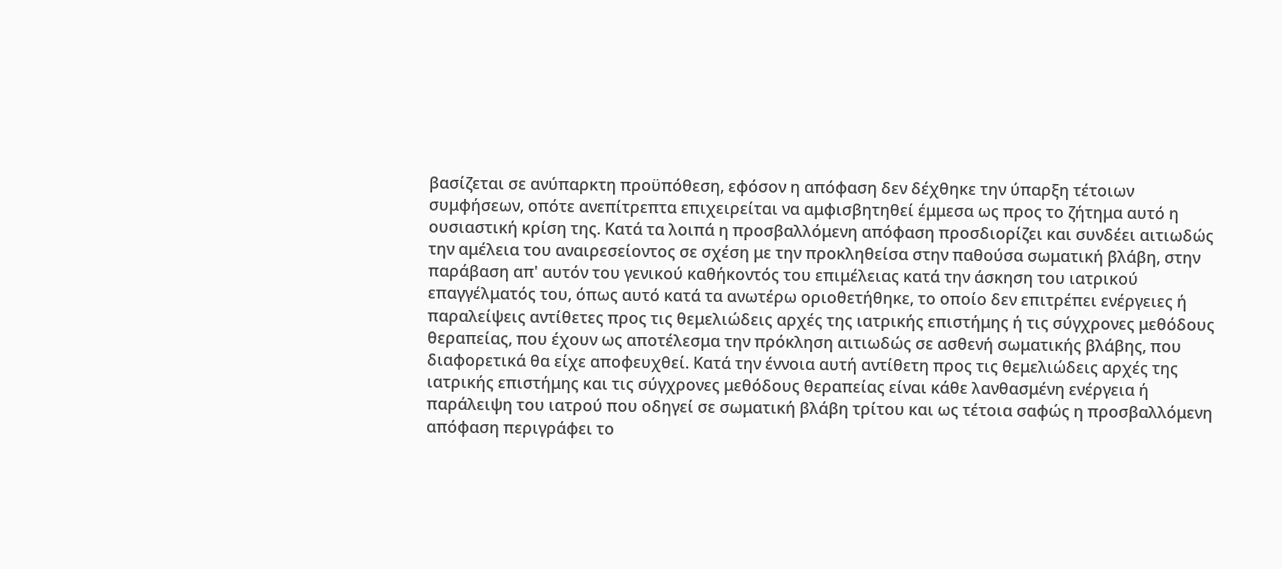βασίζεται σε ανύπαρκτη προϋπόθεση, εφόσον η απόφαση δεν δέχθηκε την ύπαρξη τέτοιων συμφήσεων, οπότε ανεπίτρεπτα επιχειρείται να αμφισβητηθεί έμμεσα ως προς το ζήτημα αυτό η ουσιαστική κρίση της. Κατά τα λοιπά η προσβαλλόμενη απόφαση προσδιορίζει και συνδέει αιτιωδώς την αμέλεια του αναιρεσείοντος σε σχέση με την προκληθείσα στην παθούσα σωματική βλάβη, στην παράβαση απ' αυτόν του γενικού καθήκοντός του επιμέλειας κατά την άσκηση του ιατρικού επαγγέλματός του, όπως αυτό κατά τα ανωτέρω οριοθετήθηκε, το οποίο δεν επιτρέπει ενέργειες ή παραλείψεις αντίθετες προς τις θεμελιώδεις αρχές της ιατρικής επιστήμης ή τις σύγχρονες μεθόδους θεραπείας, που έχουν ως αποτέλεσμα την πρόκληση αιτιωδώς σε ασθενή σωματικής βλάβης, που διαφορετικά θα είχε αποφευχθεί. Κατά την έννοια αυτή αντίθετη προς τις θεμελιώδεις αρχές της ιατρικής επιστήμης και τις σύγχρονες μεθόδους θεραπείας είναι κάθε λανθασμένη ενέργεια ή παράλειψη του ιατρού που οδηγεί σε σωματική βλάβη τρίτου και ως τέτοια σαφώς η προσβαλλόμενη απόφαση περιγράφει το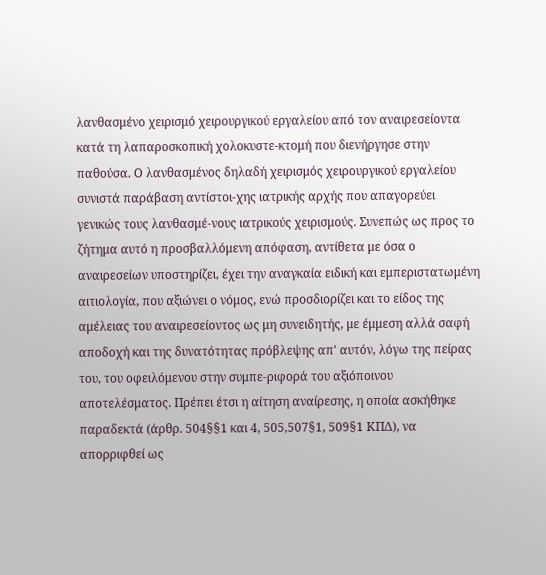λανθασμένο χειρισμό χειρουργικού εργαλείου από τον αναιρεσείοντα κατά τη λαπαροσκοπική χολοκυστε-κτομή που διενήργησε στην παθούσα. Ο λανθασμένος δηλαδή χειρισμός χειρουργικού εργαλείου συνιστά παράβαση αντίστοι-χης ιατρικής αρχής που απαγορεύει γενικώς τους λανθασμέ-νους ιατρικούς χειρισμούς. Συνεπώς ως προς το ζήτημα αυτό η προσβαλλόμενη απόφαση, αντίθετα με όσα ο αναιρεσείων υποστηρίζει, έχει την αναγκαία ειδική και εμπεριστατωμένη αιτιολογία, που αξιώνει ο νόμος, ενώ προσδιορίζει και το είδος της αμέλειας του αναιρεσείοντος ως μη συνειδητής, με έμμεση αλλά σαφή αποδοχή και της δυνατότητας πρόβλεψης απ' αυτόν, λόγω της πείρας του, του οφειλόμενου στην συμπε-ριφορά του αξιόποινου αποτελέσματος. Πρέπει έτσι η αίτηση αναίρεσης, η οποία ασκήθηκε παραδεκτά (άρθρ. 504§§1 και 4, 505,507§1, 509§1 ΚΠΔ), να απορριφθεί ως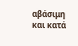αβάσιμη και κατά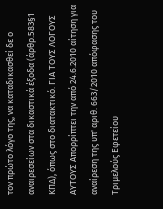τον πρώτο λόγο της, να καταδικασθεί δε ο αναιρεσείων στα δικαστικά έξοδα (άρθρ.583§1 ΚΠΔ), όπως στο διατακτικό. ΓΙΑ ΤΟΥΣ ΛΟΓΟΥΣ ΑΥΤΟΥΣ Απορρίπτει την από 24.6.2010 αίτηση για αναίρεση της υπ' αριθ. 663/2010 απόφασης του Τριμελούς Εφετείου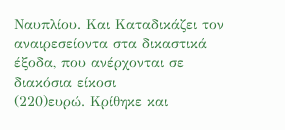Ναυπλίου. Και Καταδικάζει τον αναιρεσείοντα στα δικαστικά έξοδα, που ανέρχονται σε διακόσια είκοσι
(220)ευρώ. Κρίθηκε και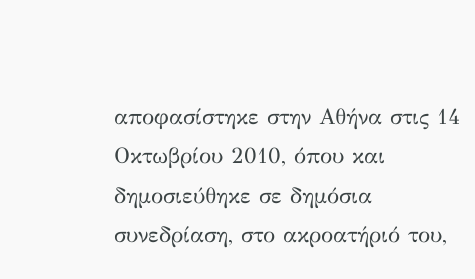αποφασίστηκε στην Αθήνα στις 14 Οκτωβρίου 2010, όπου και δημοσιεύθηκε σε δημόσια συνεδρίαση, στο ακροατήριό του,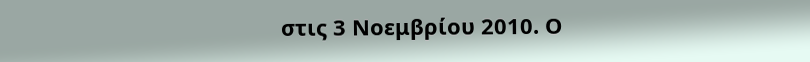στις 3 Νοεμβρίου 2010. Ο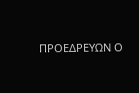ΠΡΟΕΔΡΕΥΩΝ Ο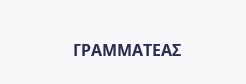ΓΡΑΜΜΑΤΕΑΣ